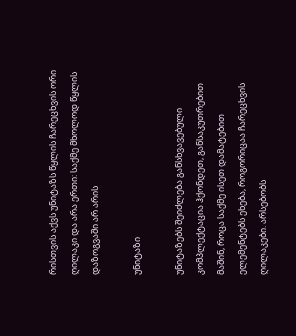რისთვის აქვს უნიტაზს წყლის ჩარეცხვის ორი ღილაკი და არა ერთი: საქმე მხოლოდ წყლის დაზოგვაში არ არის

უნიტაზი

უნიტაზებს შეიძლება განსხვავებული კომპლექტაცია ჰქონდეთ, განსაკუთრებით მაშინ, როცა საქმე ისეთ დამატებით ელემენტებს ეხება, როგორიცაა ჩარეცხვის ღილაკები. არსებობს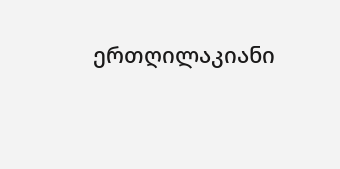ერთღილაკიანი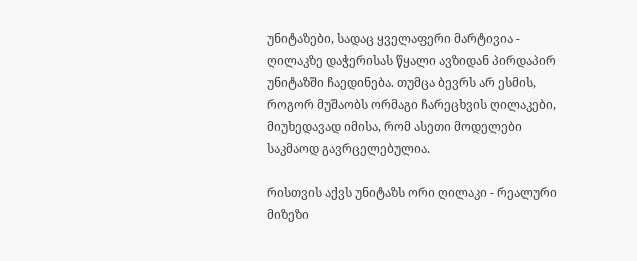უნიტაზები, სადაც ყველაფერი მარტივია - ღილაკზე დაჭერისას წყალი ავზიდან პირდაპირ უნიტაზში ჩაედინება. თუმცა ბევრს არ ესმის, როგორ მუშაობს ორმაგი ჩარეცხვის ღილაკები, მიუხედავად იმისა, რომ ასეთი მოდელები საკმაოდ გავრცელებულია.

რისთვის აქვს უნიტაზს ორი ღილაკი - რეალური მიზეზი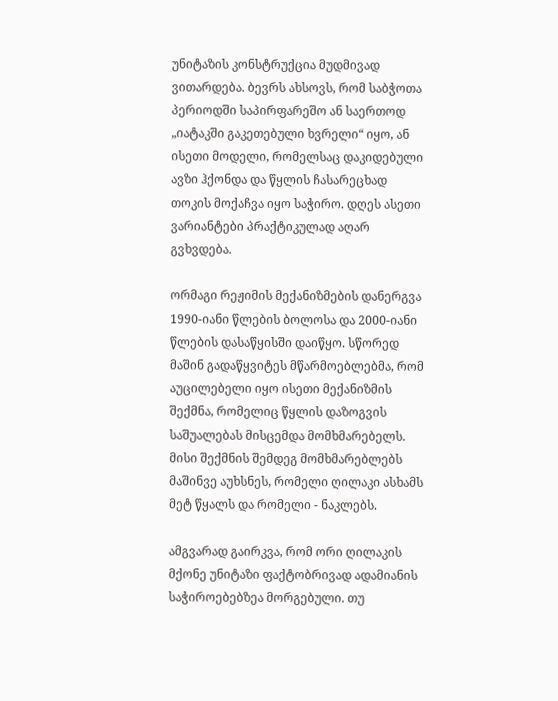უნიტაზის კონსტრუქცია მუდმივად ვითარდება. ბევრს ახსოვს, რომ საბჭოთა პერიოდში საპირფარეშო ან საერთოდ „იატაკში გაკეთებული ხვრელი“ იყო, ან ისეთი მოდელი, რომელსაც დაკიდებული ავზი ჰქონდა და წყლის ჩასარეცხად თოკის მოქაჩვა იყო საჭირო. დღეს ასეთი ვარიანტები პრაქტიკულად აღარ გვხვდება.

ორმაგი რეჟიმის მექანიზმების დანერგვა 1990-იანი წლების ბოლოსა და 2000-იანი წლების დასაწყისში დაიწყო. სწორედ მაშინ გადაწყვიტეს მწარმოებლებმა, რომ აუცილებელი იყო ისეთი მექანიზმის შექმნა, რომელიც წყლის დაზოგვის საშუალებას მისცემდა მომხმარებელს. მისი შექმნის შემდეგ მომხმარებლებს მაშინვე აუხსნეს, რომელი ღილაკი ასხამს მეტ წყალს და რომელი - ნაკლებს.

ამგვარად გაირკვა, რომ ორი ღილაკის მქონე უნიტაზი ფაქტობრივად ადამიანის საჭიროებებზეა მორგებული. თუ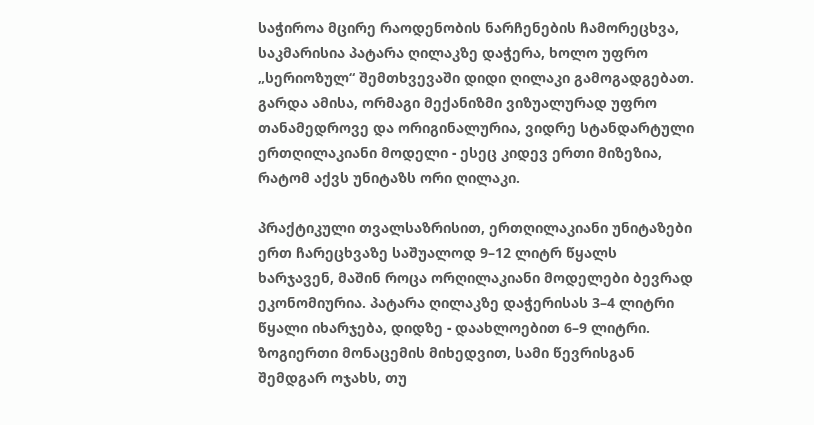საჭიროა მცირე რაოდენობის ნარჩენების ჩამორეცხვა, საკმარისია პატარა ღილაკზე დაჭერა, ხოლო უფრო „სერიოზულ“ შემთხვევაში დიდი ღილაკი გამოგადგებათ. გარდა ამისა, ორმაგი მექანიზმი ვიზუალურად უფრო თანამედროვე და ორიგინალურია, ვიდრე სტანდარტული ერთღილაკიანი მოდელი - ესეც კიდევ ერთი მიზეზია, რატომ აქვს უნიტაზს ორი ღილაკი.

პრაქტიკული თვალსაზრისით, ერთღილაკიანი უნიტაზები ერთ ჩარეცხვაზე საშუალოდ 9–12 ლიტრ წყალს ხარჯავენ, მაშინ როცა ორღილაკიანი მოდელები ბევრად ეკონომიურია. პატარა ღილაკზე დაჭერისას 3–4 ლიტრი წყალი იხარჯება, დიდზე - დაახლოებით 6–9 ლიტრი. ზოგიერთი მონაცემის მიხედვით, სამი წევრისგან შემდგარ ოჯახს, თუ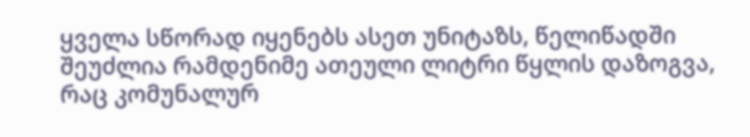ყველა სწორად იყენებს ასეთ უნიტაზს, წელიწადში შეუძლია რამდენიმე ათეული ლიტრი წყლის დაზოგვა, რაც კომუნალურ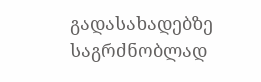გადასახადებზე საგრძნობლად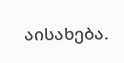აისახება.